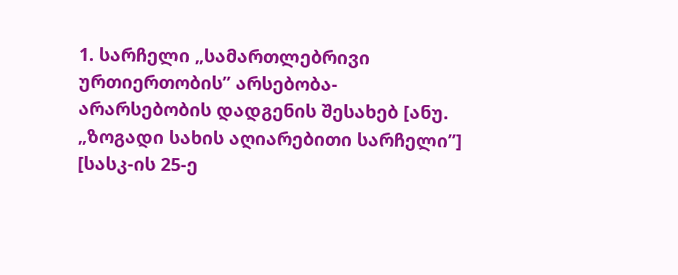1. სარჩელი „სამართლებრივი ურთიერთობის’’ არსებობა-არარსებობის დადგენის შესახებ [ანუ. „ზოგადი სახის აღიარებითი სარჩელი’’] [სასკ-ის 25-ე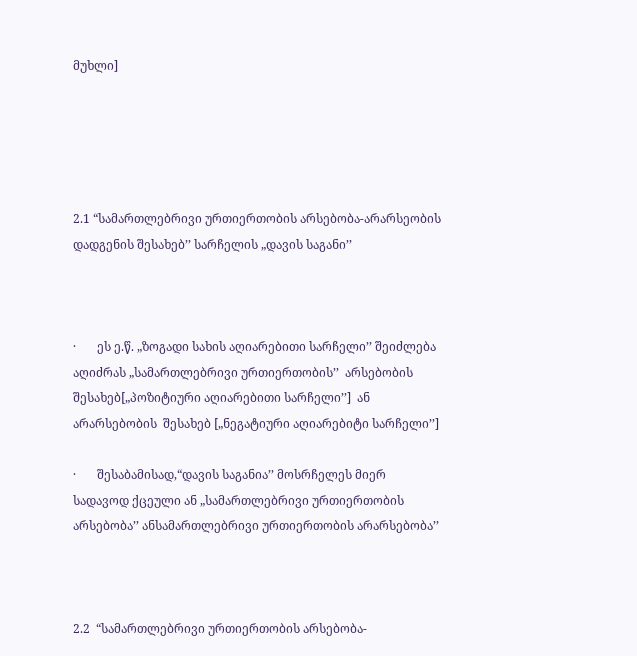მუხლი]





2.1 “სამართლებრივი ურთიერთობის არსებობა-არარსეობის დადგენის შესახებ’’ სარჩელის „დავის საგანი’’



·       ეს ე.წ. „ზოგადი სახის აღიარებითი სარჩელი’’ შეიძლება აღიძრას „სამართლებრივი ურთიერთობის’’  არსებობის შესახებ[„პოზიტიური აღიარებითი სარჩელი’’]  ან არარსებობის  შესახებ [„ნეგატიური აღიარებიტი სარჩელი’’]

·       შესაბამისად,“დავის საგანია’’ მოსრჩელეს მიერ სადავოდ ქცეული ან „სამართლებრივი ურთიერთობის არსებობა’’ ანსამართლებრივი ურთიერთობის არარსებობა’’



2.2  “სამართლებრივი ურთიერთობის არსებობა-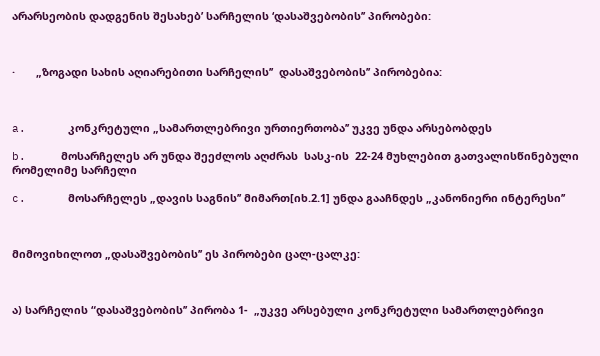არარსეობის დადგენის შესახებ’ სარჩელის ‘დასაშვებობის’’ პირობები:



·       „ზოგადი სახის აღიარებითი სარჩელის’’  დასაშვებობის’’ პირობებია:



a.      კონკრეტული „სამართლებრივი ურთიერთობა’’ უკვე უნდა არსებობდეს

b.     მოსარჩელეს არ უნდა შეეძლოს აღძრას  სასკ-ის  22-24 მუხლებით გათვალისწინებული რომელიმე სარჩელი

c.      მოსარჩელეს „დავის საგნის’’ მიმართ[იხ.2.1] უნდა გააჩნდეს „კანონიერი ინტერესი’’



მიმოვიხილოთ „დასაშვებობის’’ ეს პირობები ცალ-ცალკე:



ა) სარჩელის “დასაშვებობის’’ პირობა 1-  „უკვე არსებული კონკრეტული სამართლებრივი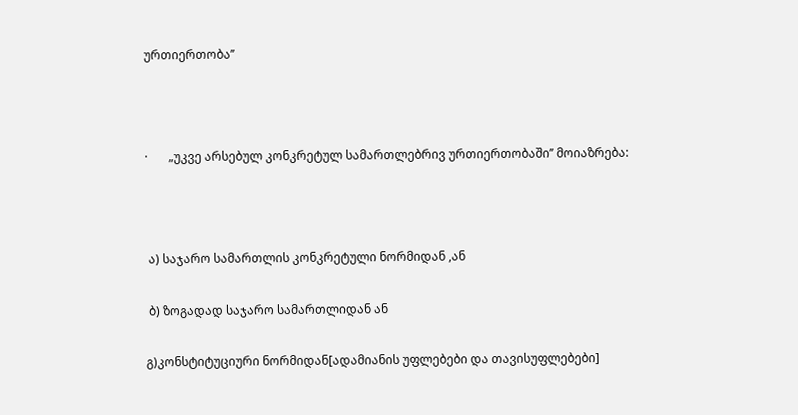ურთიერთობა’’



·       „უკვე არსებულ კონკრეტულ სამართლებრივ ურთიერთობაში’’ მოიაზრება:



 ა) საჯარო სამართლის კონკრეტული ნორმიდან ,ან

 ბ) ზოგადად საჯარო სამართლიდან ან

გ)კონსტიტუციური ნორმიდან[ადამიანის უფლებები და თავისუფლებები]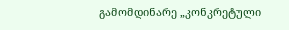გამომდინარე „კონკრეტული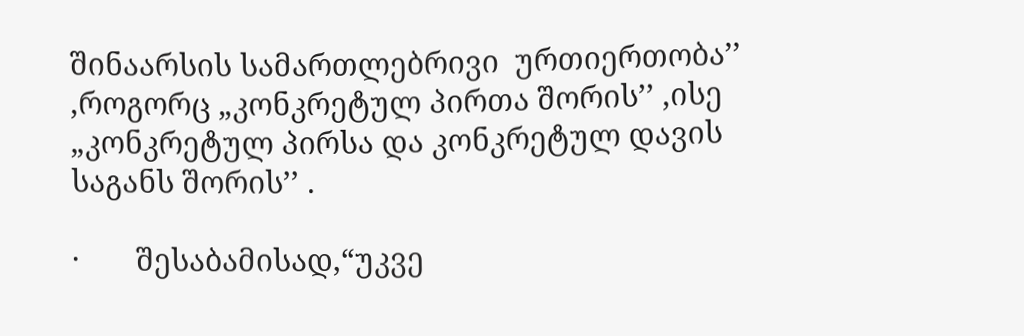შინაარსის სამართლებრივი  ურთიერთობა’’ ,როგორც „კონკრეტულ პირთა შორის’’ ,ისე „კონკრეტულ პირსა და კონკრეტულ დავის საგანს შორის’’ .

·       შესაბამისად,“უკვე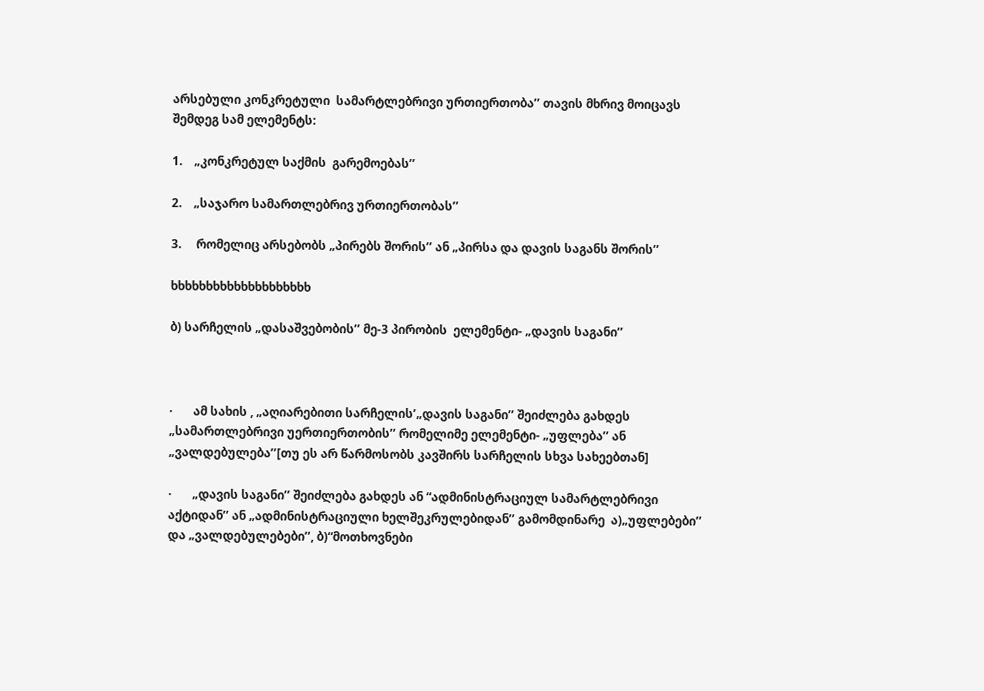არსებული კონკრეტული  სამარტლებრივი ურთიერთობა’’ თავის მხრივ მოიცავს შემდეგ სამ ელემენტს:

1.    „კონკრეტულ საქმის  გარემოებას’’

2.    „საჯარო სამართლებრივ ურთიერთობას’’

3.     რომელიც არსებობს „პირებს შორის’’ ან „პირსა და დავის საგანს შორის’’

ხხხხხხხხხხხხხხხხხხხხ

ბ) სარჩელის „დასაშვებობის’’ მე-3 პირობის  ელემენტი- „დავის საგანი’’



·       ამ სახის , „აღიარებითი სარჩელის’„დავის საგანი’’ შეიძლება გახდეს „სამართლებრივი უერთიერთობის’’ რომელიმე ელემენტი- „უფლება’’ ან „ვალდებულება’’[თუ ეს არ წარმოსობს კავშირს სარჩელის სხვა სახეებთან]

·       „დავის საგანი’’ შეიძლება გახდეს ან “ადმინისტრაციულ სამარტლებრივი აქტიდან’’ ან „ადმინისტრაციული ხელშეკრულებიდან’’ გამომდინარე  ა)„უფლებები’’ და „ვალდებულებები’’, ბ)“მოთხოვნები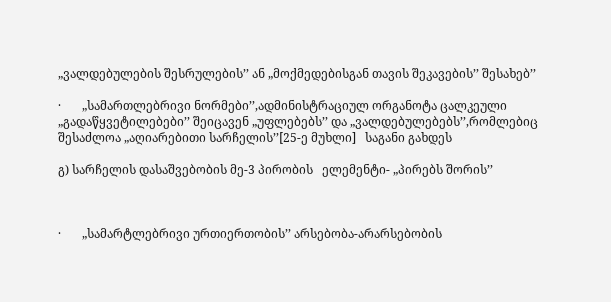„ვალდებულების შესრულების’’ ან „მოქმედებისგან თავის შეკავების’’ შესახებ’’

·       „სამართლებრივი ნორმები’’,ადმინისტრაციულ ორგანოტა ცალკეული „გადაწყვეტილებები’’ შეიცავენ „უფლებებს’’ და „ვალდებულებებს’’,რომლებიც შესაძლოა „აღიარებითი სარჩელის’’[25-ე მუხლი]   საგანი გახდეს

გ) სარჩელის დასაშვებობის მე-3 პირობის   ელემენტი- „პირებს შორის’’



·       „სამარტლებრივი ურთიერთობის’’ არსებობა-არარსებობის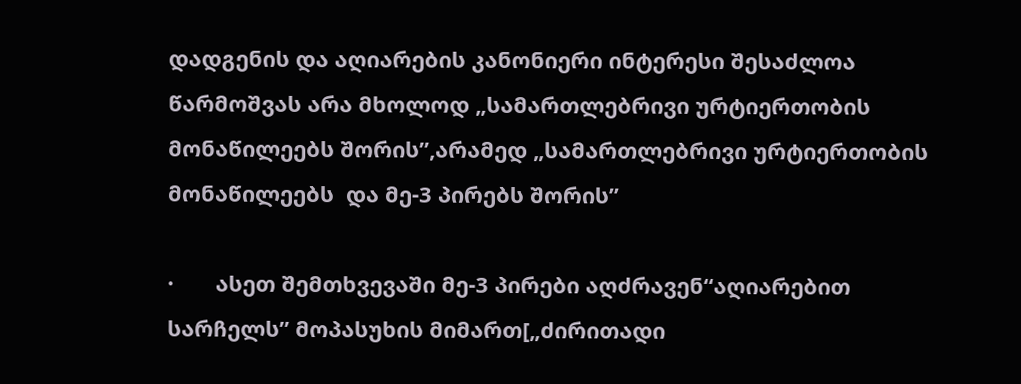დადგენის და აღიარების კანონიერი ინტერესი შესაძლოა წარმოშვას არა მხოლოდ „სამართლებრივი ურტიერთობის მონაწილეებს შორის’’,არამედ „სამართლებრივი ურტიერთობის მონაწილეებს  და მე-3 პირებს შორის’’

·       ასეთ შემთხვევაში მე-3 პირები აღძრავენ“აღიარებით სარჩელს’’ მოპასუხის მიმართ[„ძირითადი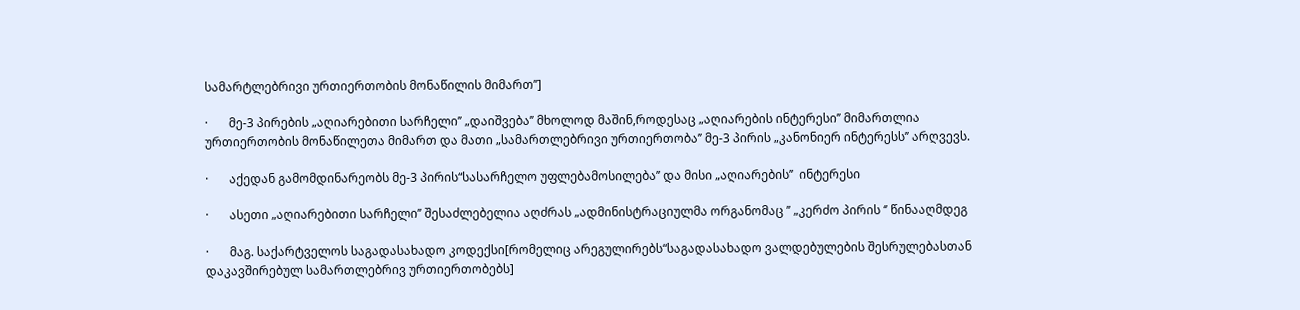სამარტლებრივი ურთიერთობის მონაწილის მიმართ’’]

·       მე-3 პირების „აღიარებითი სარჩელი’’ „დაიშვება’’ მხოლოდ მაშინ,როდესაც „აღიარების ინტერესი’’ მიმართლია ურთიერთობის მონაწილეთა მიმართ და მათი „სამართლებრივი ურთიერთობა’’ მე-3 პირის „კანონიერ ინტერესს’’ არღვევს.

·       აქედან გამომდინარეობს მე-3 პირის“სასარჩელო უფლებამოსილება’’ და მისი „აღიარების’’  ინტერესი

·       ასეთი „აღიარებითი სარჩელი’’ შესაძლებელია აღძრას „ადმინისტრაციულმა ორგანომაც ’’ „კერძო პირის ‘’ წინააღმდეგ

·       მაგ. საქარტველოს საგადასახადო კოდექსი[რომელიც არეგულირებს“საგადასახადო ვალდებულების შესრულებასთან დაკავშირებულ სამართლებრივ ურთიერთობებს]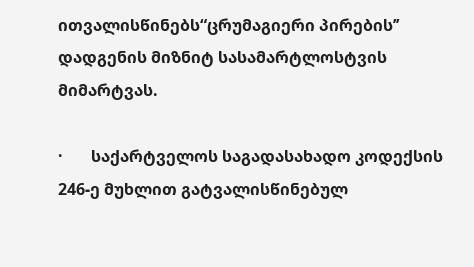ითვალისწინებს“ცრუმაგიერი პირების’’ დადგენის მიზნიტ სასამარტლოსტვის მიმარტვას.

·       საქარტველოს საგადასახადო კოდექსის 246-ე მუხლით გატვალისწინებულ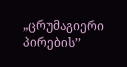„ცრუმაგიერი პირების’’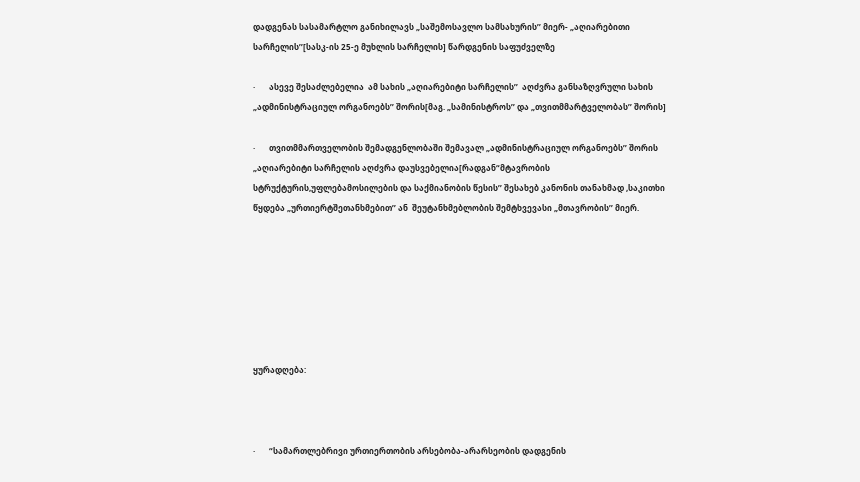დადგენას სასამარტლო განიხილავს „საშემოსავლო სამსახურის’’ მიერ- „აღიარებითი სარჩელის’’[სასკ-ის 25-ე მუხლის სარჩელის] წარდგენის საფუძველზე

·       ასევე შესაძლებელია  ამ სახის „აღიარებიტი სარჩელის’’  აღძვრა განსაზღვრული სახის „ადმინისტრაციულ ორგანოებს’’ შორის[მაგ. „სამინისტროს’’ და „თვითმმარტველობას’’ შორის]

·       თვითმმართველობის შემადგენლობაში შემავალ „ადმინისტრაციულ ორგანოებს’’ შორის „აღიარებიტი სარჩელის აღძვრა დაუსვებელია[რადგან“მტავრობის სტრუქტურის,უფლებამოსილების და საქმიანობის წესის’’ შესახებ კანონის თანახმად ,საკითხი წყდება „ურთიერტშეთანხმებით’’ ან  შეუტანხმებლობის შემტხვევასი „მთავრობის’’ მიერ.







ყურადღება:



·       “სამართლებრივი ურთიერთობის არსებობა-არარსეობის დადგენის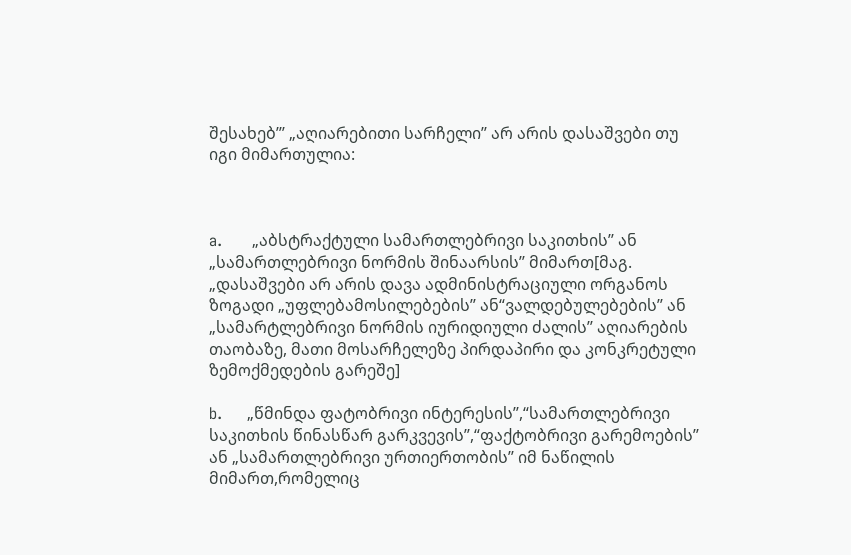შესახებ’’’ „აღიარებითი სარჩელი’’ არ არის დასაშვები თუ იგი მიმართულია:



a.      „აბსტრაქტული სამართლებრივი საკითხის’’ ან „სამართლებრივი ნორმის შინაარსის’’ მიმართ[მაგ. „დასაშვები არ არის დავა ადმინისტრაციული ორგანოს ზოგადი „უფლებამოსილებების’’ ან“ვალდებულებების’’ ან „სამარტლებრივი ნორმის იურიდიული ძალის’’ აღიარების თაობაზე, მათი მოსარჩელეზე პირდაპირი და კონკრეტული ზემოქმედების გარეშე]

b.     „წმინდა ფატობრივი ინტერესის’’,“სამართლებრივი საკითხის წინასწარ გარკვევის’’,“ფაქტობრივი გარემოების’’ ან „სამართლებრივი ურთიერთობის’’ იმ ნაწილის მიმართ,რომელიც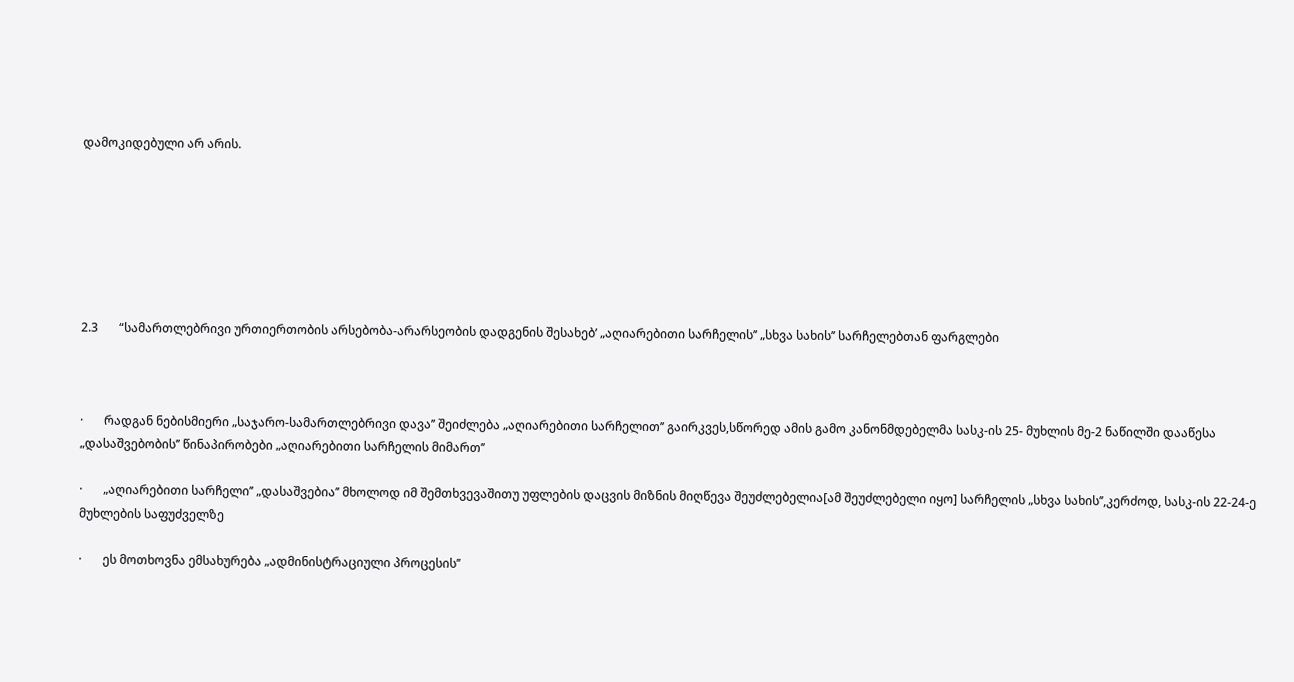დამოკიდებული არ არის.







2.3       “სამართლებრივი ურთიერთობის არსებობა-არარსეობის დადგენის შესახებ’ „აღიარებითი სარჩელის’’ „სხვა სახის’’ სარჩელებთან ფარგლები



·       რადგან ნებისმიერი „საჯარო-სამართლებრივი დავა’’ შეიძლება „აღიარებითი სარჩელით’’ გაირკვეს,სწორედ ამის გამო კანონმდებელმა სასკ-ის 25- მუხლის მე-2 ნაწილში დააწესა „დასაშვებობის’’ წინაპირობები „აღიარებითი სარჩელის მიმართ’’

·       „აღიარებითი სარჩელი’’ „დასაშვებია’’ მხოლოდ იმ შემთხვევაშითუ უფლების დაცვის მიზნის მიღწევა შეუძლებელია[ამ შეუძლებელი იყო] სარჩელის „სხვა სახის’’,კერძოდ, სასკ-ის 22-24-ე მუხლების საფუძველზე

·       ეს მოთხოვნა ემსახურება „ადმინისტრაციული პროცესის’’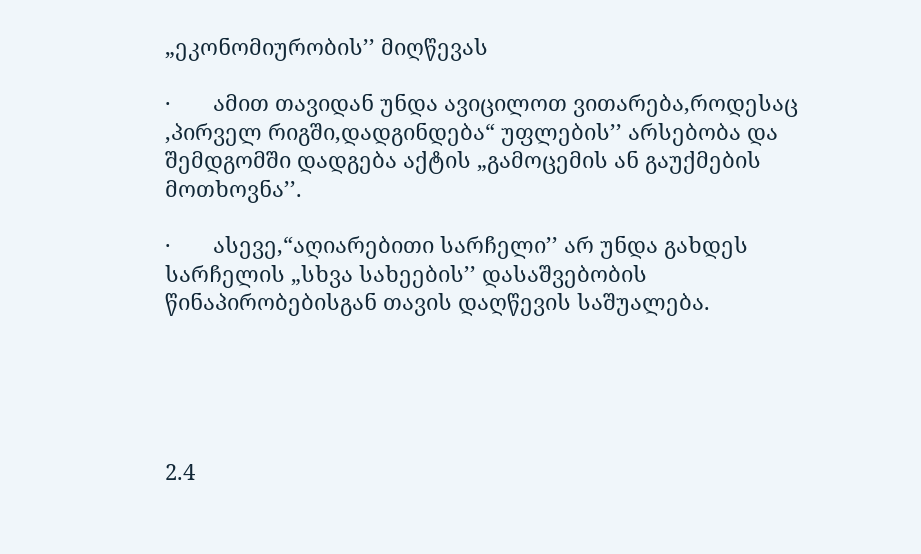„ეკონომიურობის’’ მიღწევას

·       ამით თავიდან უნდა ავიცილოთ ვითარება,როდესაც ,პირველ რიგში,დადგინდება“ უფლების’’ არსებობა და შემდგომში დადგება აქტის „გამოცემის ან გაუქმების მოთხოვნა’’.

·       ასევე,“აღიარებითი სარჩელი’’ არ უნდა გახდეს სარჩელის „სხვა სახეების’’ დასაშვებობის წინაპირობებისგან თავის დაღწევის საშუალება.





2.4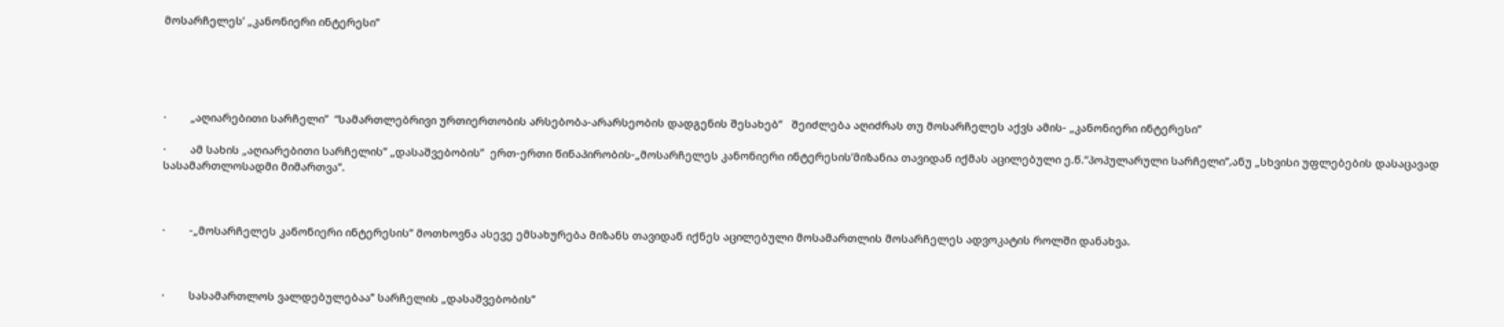მოსარჩელეს’ „კანონიერი ინტერესი’’





·        „აღიარებითი სარჩელი’’  “სამართლებრივი ურთიერთობის არსებობა-არარსეობის დადგენის შესახებ’’   შეიძლება აღიძრას თუ მოსარჩელეს აქვს ამის- „კანონიერი ინტერესი’’

·        ამ სახის „აღიარებითი სარჩელის’’ „დასაშვებობის’’  ერთ-ერთი წინაპირობის-„მოსარჩელეს კანონიერი ინტერესის’მიზანია თავიდან იქმას აცილებული ე.წ.“პოპულარული სარჩელი’’,ანუ „სხვისი უფლებების დასაცავად სასამართლოსადმი მიმართვა’’.



·        -„მოსარჩელეს კანონიერი ინტერესის’’ მოთხოვნა ასევე ემსახურება მიზანს თავიდან იქნეს აცილებული მოსამართლის მოსარჩელეს ადვოკატის როლში დანახვა.



·        სასამართლოს ვალდებულებაა’’ სარჩელის „დასაშვებობის’’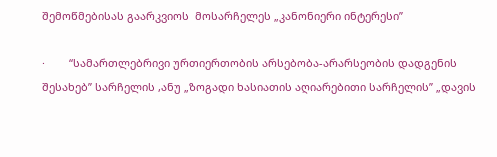შემოწმებისას გაარკვიოს  მოსარჩელეს „კანონიერი ინტერესი’’

·        “სამართლებრივი ურთიერთობის არსებობა-არარსეობის დადგენის შესახებ’’ სარჩელის ,ანუ „ზოგადი ხასიათის აღიარებითი სარჩელის’’ „დავის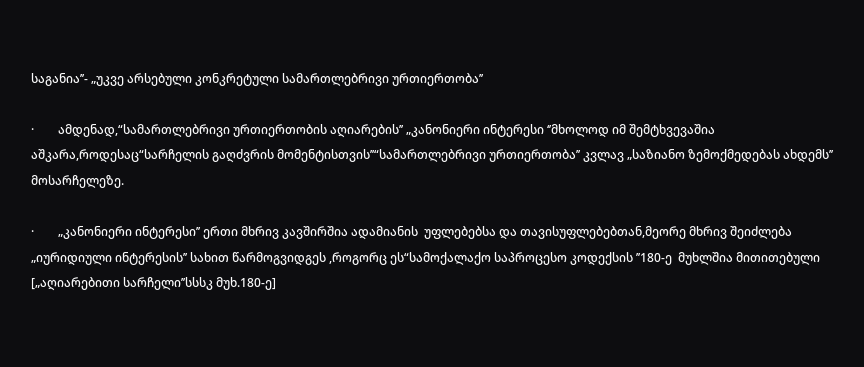საგანია’’- „უკვე არსებული კონკრეტული სამართლებრივი ურთიერთობა’’

·        ამდენად,“სამართლებრივი ურთიერთობის აღიარების’’ „კანონიერი ინტერესი ‘’მხოლოდ იმ შემტხვევაშია აშკარა,როდესაც“სარჩელის გაღძვრის მომენტისთვის’’“სამართლებრივი ურთიერთობა’’ კვლავ „საზიანო ზემოქმედებას ახდემს’’ მოსარჩელეზე.

·        „კანონიერი ინტერესი’’ ერთი მხრივ კავშირშია ადამიანის  უფლებებსა და თავისუფლებებთან,მეორე მხრივ შეიძლება „იურიდიული ინტერესის’’ სახით წარმოგვიდგეს ,როგორც ეს“სამოქალაქო საპროცესო კოდექსის ’’180-ე  მუხლშია მითითებული [„აღიარებითი სარჩელი’’სსსკ მუხ.180-ე]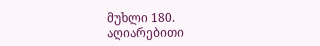მუხლი 180. აღიარებითი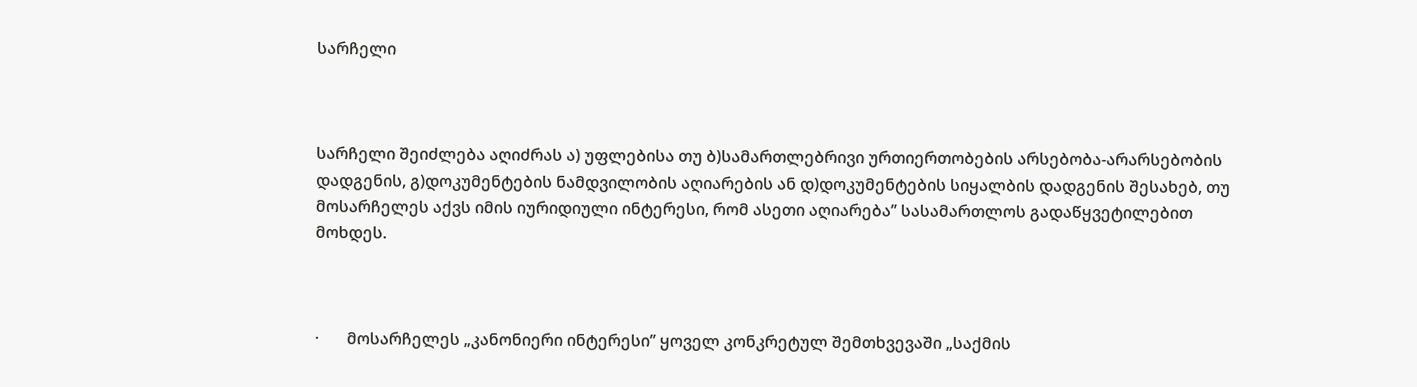სარჩელი



სარჩელი შეიძლება აღიძრას ა) უფლებისა თუ ბ)სამართლებრივი ურთიერთობების არსებობა-არარსებობის დადგენის, გ)დოკუმენტების ნამდვილობის აღიარების ან დ)დოკუმენტების სიყალბის დადგენის შესახებ, თუ მოსარჩელეს აქვს იმის იურიდიული ინტერესი, რომ ასეთი აღიარება’’ სასამართლოს გადაწყვეტილებით მოხდეს.



·       მოსარჩელეს „კანონიერი ინტერესი’’ ყოველ კონკრეტულ შემთხვევაში „საქმის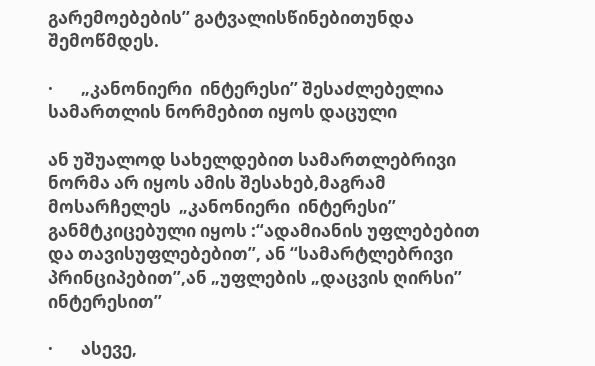გარემოებების’’ გატვალისწინებითუნდა შემოწმდეს.

·       „კანონიერი  ინტერესი’’ შესაძლებელია სამართლის ნორმებით იყოს დაცული

ან უშუალოდ სახელდებით სამართლებრივი ნორმა არ იყოს ამის შესახებ,მაგრამ მოსარჩელეს  „კანონიერი  ინტერესი’’ განმტკიცებული იყოს :“ადამიანის უფლებებით და თავისუფლებებით’’, ან “სამარტლებრივი პრინციპებით’’,ან „უფლების „დაცვის ღირსი’’ ინტერესით’’

·       ასევე,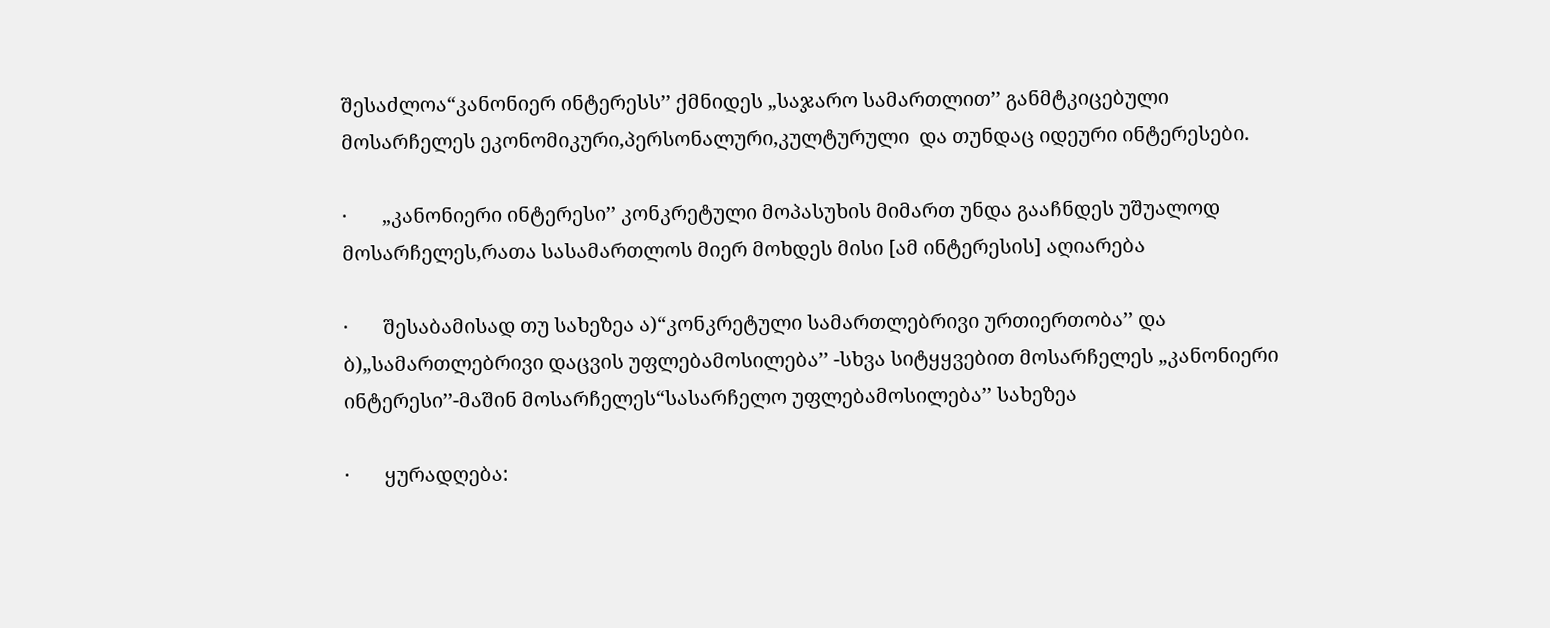შესაძლოა“კანონიერ ინტერესს’’ ქმნიდეს „საჯარო სამართლით’’ განმტკიცებული მოსარჩელეს ეკონომიკური,პერსონალური,კულტურული  და თუნდაც იდეური ინტერესები.

·       „კანონიერი ინტერესი’’ კონკრეტული მოპასუხის მიმართ უნდა გააჩნდეს უშუალოდ მოსარჩელეს,რათა სასამართლოს მიერ მოხდეს მისი [ამ ინტერესის] აღიარება

·       შესაბამისად თუ სახეზეა ა)“კონკრეტული სამართლებრივი ურთიერთობა’’ და ბ)„სამართლებრივი დაცვის უფლებამოსილება’’ -სხვა სიტყყვებით მოსარჩელეს „კანონიერი ინტერესი’’-მაშინ მოსარჩელეს“სასარჩელო უფლებამოსილება’’ სახეზეა

·       ყურადღება: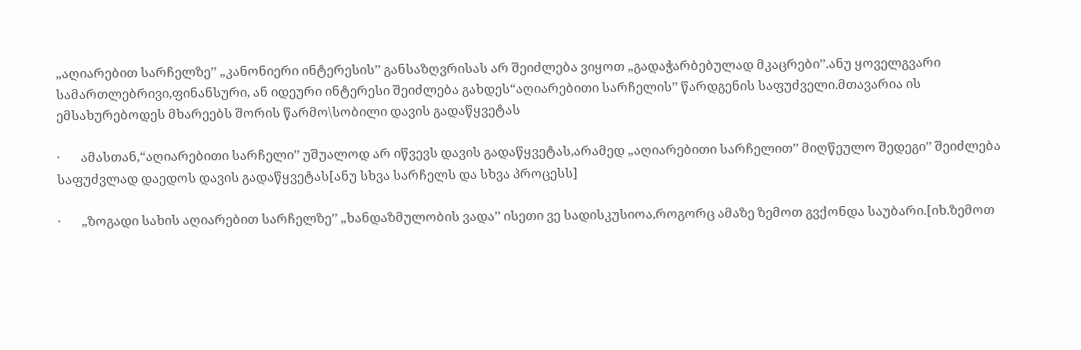„აღიარებით სარჩელზე’’ „კანონიერი ინტერესის’’ განსაზღვრისას არ შეიძლება ვიყოთ „გადაჭარბებულად მკაცრები’’.ანუ ყოველგვარი სამართლებრივი,ფინანსური, ან იდეური ინტერესი შეიძლება გახდეს“აღიარებითი სარჩელის’’ წარდგენის საფუძველი.მთავარია ის  ემსახურებოდეს მხარეებს შორის წარმო\სობილი დავის გადაწყვეტას

·       ამასთან,“აღიარებითი სარჩელი’’ უშუალოდ არ იწვევს დავის გადაწყვეტას,არამედ „აღიარებითი სარჩელით’’ მიღწეულო შედეგი’’ შეიძლება საფუძვლად დაედოს დავის გადაწყვეტას[ანუ სხვა სარჩელს და სხვა პროცესს]

·       „ზოგადი სახის აღიარებით სარჩელზე’’ „ხანდაზმულობის ვადა’’ ისეთი ვე სადისკუსიოა,როგორც ამაზე ზემოთ გვქონდა საუბარი.[იხ.ზემოთ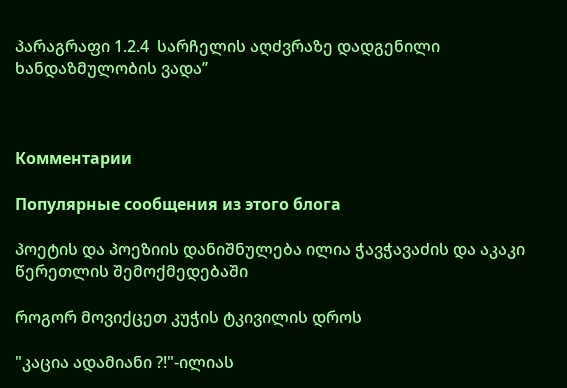პარაგრაფი 1.2.4  სარჩელის აღძვრაზე დადგენილი  ხანდაზმულობის ვადა’’



Комментарии

Популярные сообщения из этого блога

პოეტის და პოეზიის დანიშნულება ილია ჭავჭავაძის და აკაკი წერეთლის შემოქმედებაში

როგორ მოვიქცეთ კუჭის ტკივილის დროს

"კაცია ადამიანი ?!"-ილიას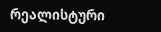რეალისტური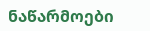ნაწარმოები